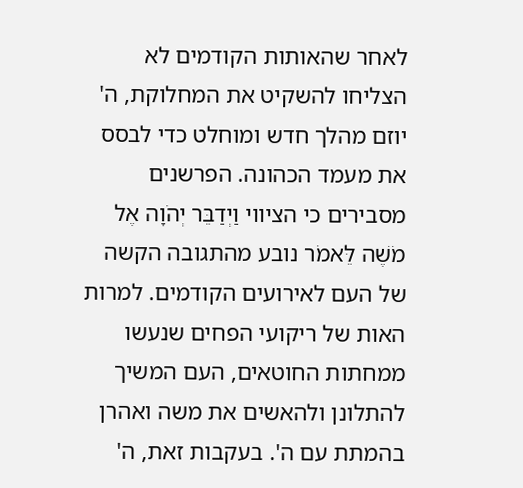לאחר שהאותות הקודמים לא הצליחו להשקיט את המחלוקת, ה' יוזם מהלך חדש ומוחלט כדי לבסס את מעמד הכהונה. הפרשנים מסבירים כי הציווי וַיְדַבֵּר יְהֹוָה אֶל מֹשֶׁה לֵּאמֹר נובע מהתגובה הקשה של העם לאירועים הקודמים. למרות האות של ריקועי הפחים שנעשו ממחתות החוטאים, העם המשיך להתלונן ולהאשים את משה ואהרן בהמתת עם ה'. בעקבות זאת, ה'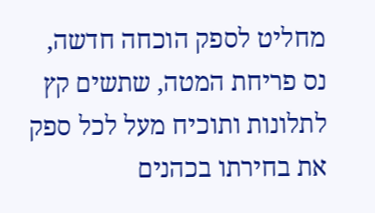מחליט לספק הוכחה חדשה, נס פריחת המטה, שתשים קץ לתלונות ותוכיח מעל לכל ספק את בחירתו בכהנים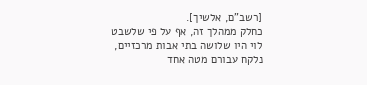[רשב"ם, אלשיך].
כחלק ממהלך זה, אף על פי שלשבט לוי היו שלושה בתי אבות מרכזיים, נלקח עבורם מטה אחד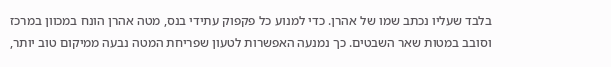בלבד שעליו נכתב שמו של אהרן. כדי למנוע כל פקפוק עתידי בנס, מטה אהרן הונח במכוון במרכז וסובב במטות שאר השבטים. כך נמנעה האפשרות לטעון שפריחת המטה נבעה ממיקום טוב יותר,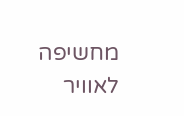מחשיפה לאוויר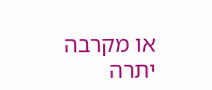או מקרבה יתרה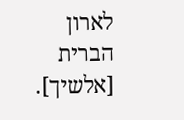לארון הברית [אלשיך].